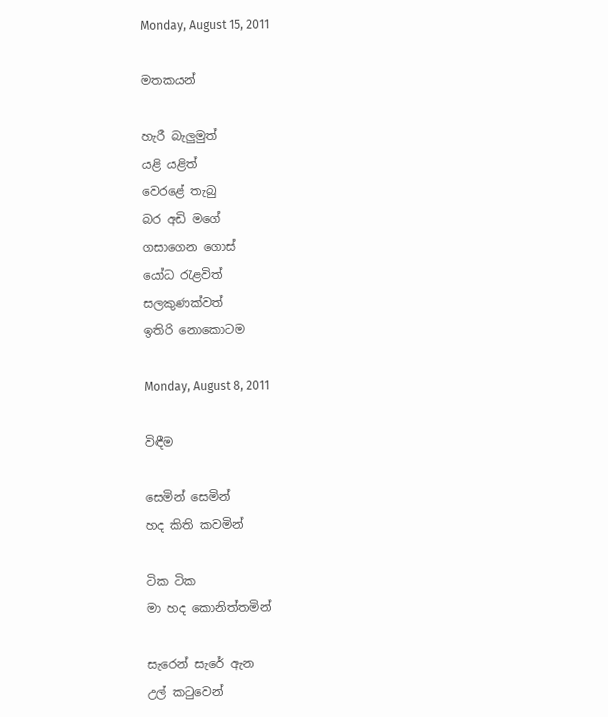Monday, August 15, 2011

මතකයන්

හැරී බැලුමුත්
යළි යළිත්
වෙරළේ තැබු
බර අඩි මගේ
ගසාගෙන ගොස්
යෝධ රැළවිත්
සලකුණක්වත්
ඉතිරි නොකොටම

Monday, August 8, 2011

විඳීම

සෙමින් සෙමින්
හද කිති කවමින්

ටික ටික
මා හද කොනිත්තමින්

සැරෙන් සැරේ ඇන
උල් කටුවෙන්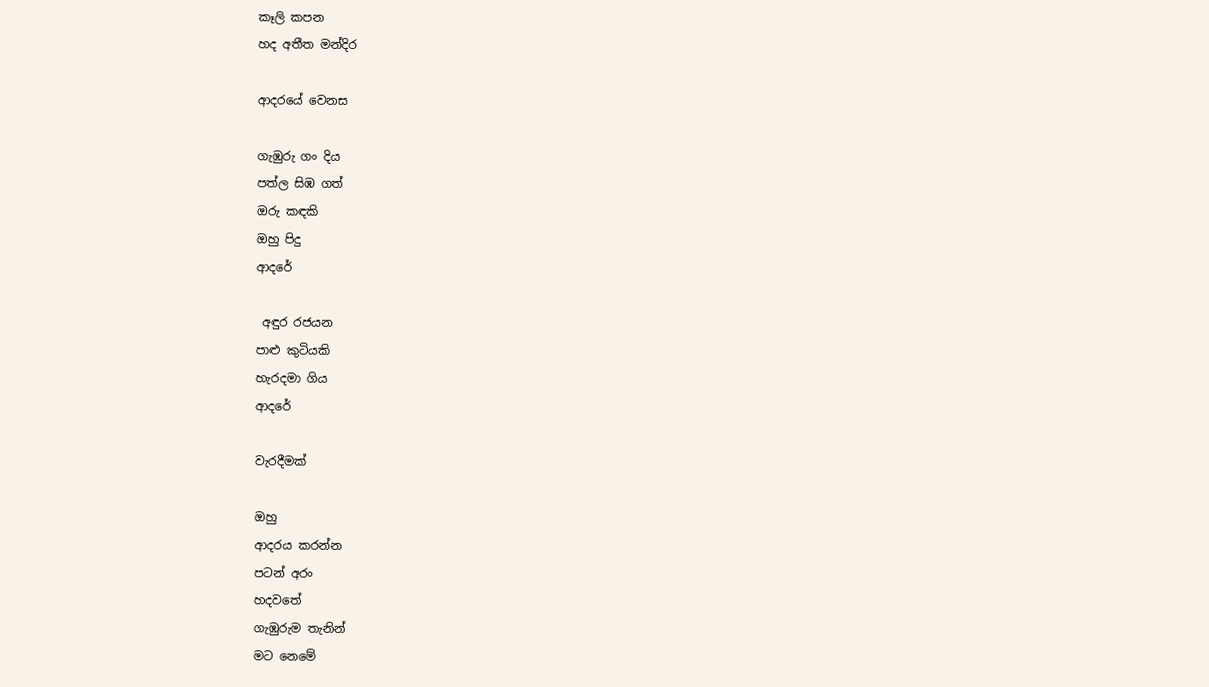කෑලි කපන
හද අතීත මන්දිර

ආදරයේ වෙනස

ගැඹුරු ගං දිය
පත්ල සිඹ ගත්
ඔරු කඳකි
ඔහු පිදු
ආදරේ

 අඳුර රජයන
පාළු කුටියකි
හැරදමා ගිය
ආදරේ

වැරදීමක්

ඔහු
ආදරය කරන්න
පටන් අරං
හදවතේ
ගැඹුරුම තැනින්
මට නෙමේ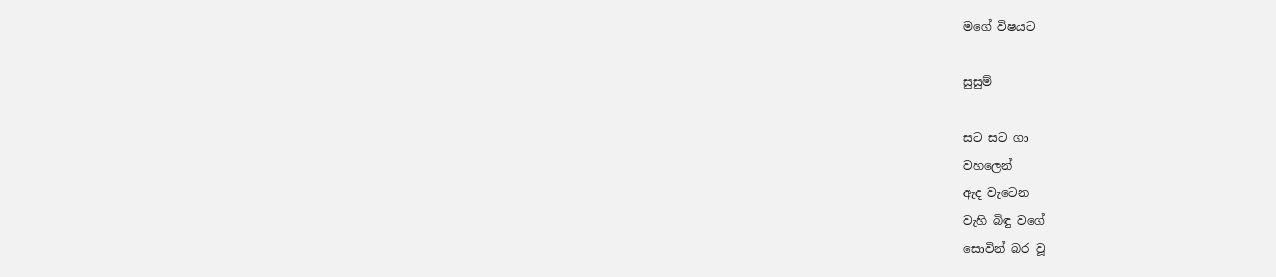මගේ විෂයට

සුසුම්

සට සට ගා
වහලෙන්
ඇද වැටෙන
වැහි බිඳු වගේ
සොවින් බර වූ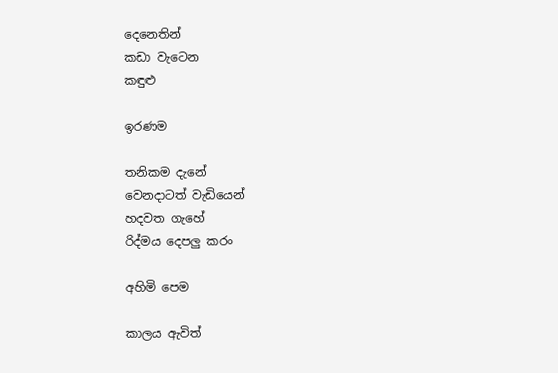දෙනෙතින්
කඩා වැටෙන
කඳුළු

ඉරණම

තනිකම දැනේ
වෙනදාටත් වැඩියෙන්
හදවත ගැහේ
රිද්මය දෙපලු කරං

අහිමි පෙම

කාලය ඇවිත්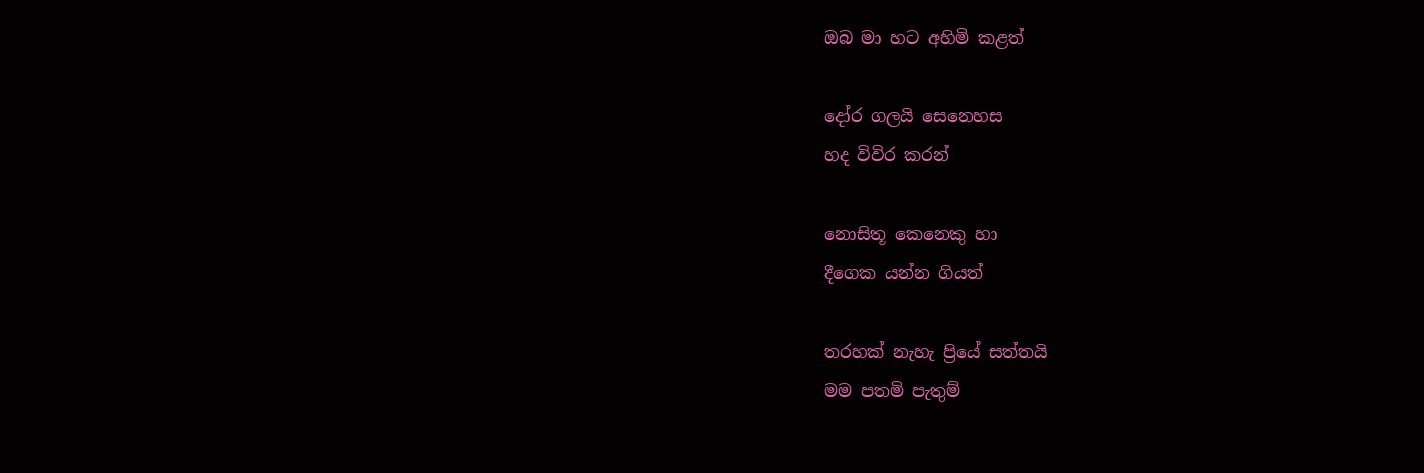ඔබ මා හට අහිමි කළත්

දෝර ගලයි සෙනෙහස
හද විවිර කරන්

නොසිතූ කෙනෙකු හා
දීගෙක යන්න ගියත්

තරහක් නැහැ ප්‍රියේ සත්තයි
මම පතමි පැතුම්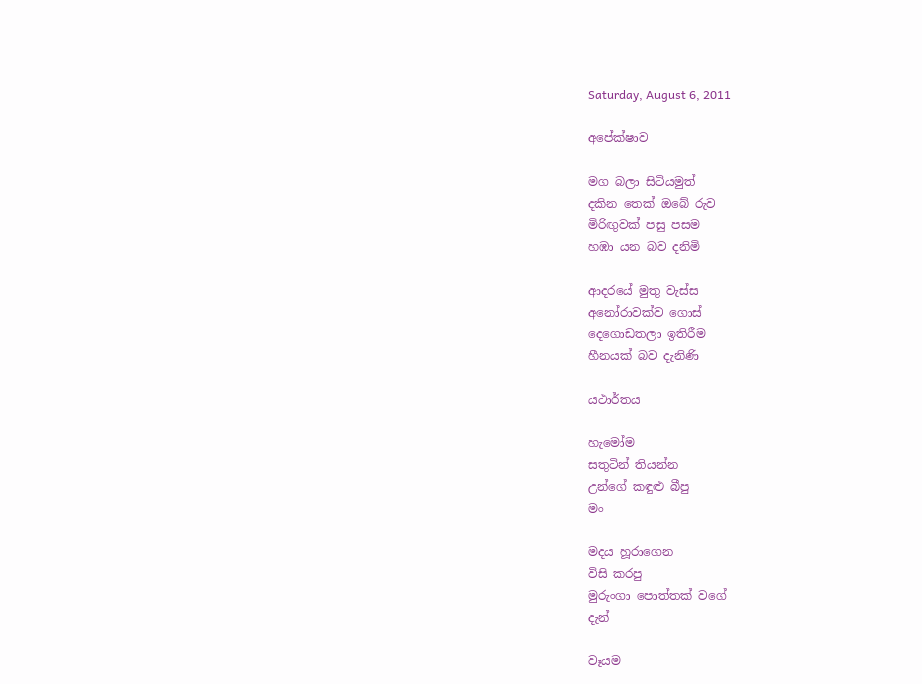Saturday, August 6, 2011

අපේක්ෂාව

මග බලා සිටියමුත්
දකින තෙක් ඔ‍බේ රුව
මිරිඟුවක් පසු පසම
හඹා යන බව දනිමි

ආදරයේ මුතු වැස්ස
අනෝරාවක්ව ගොස්
දෙගොඩතලා ඉතිරීම
හීනයක් බව දැනිණි

යථාර්තය

හැමෝම
සතුටින් තියන්න
උන්ගේ කඳුළු බීපු
මං

මදය හූරාගෙන
විසි කරපු
මුරුංගා පොත්තක් වගේ
දැන්

වෑයම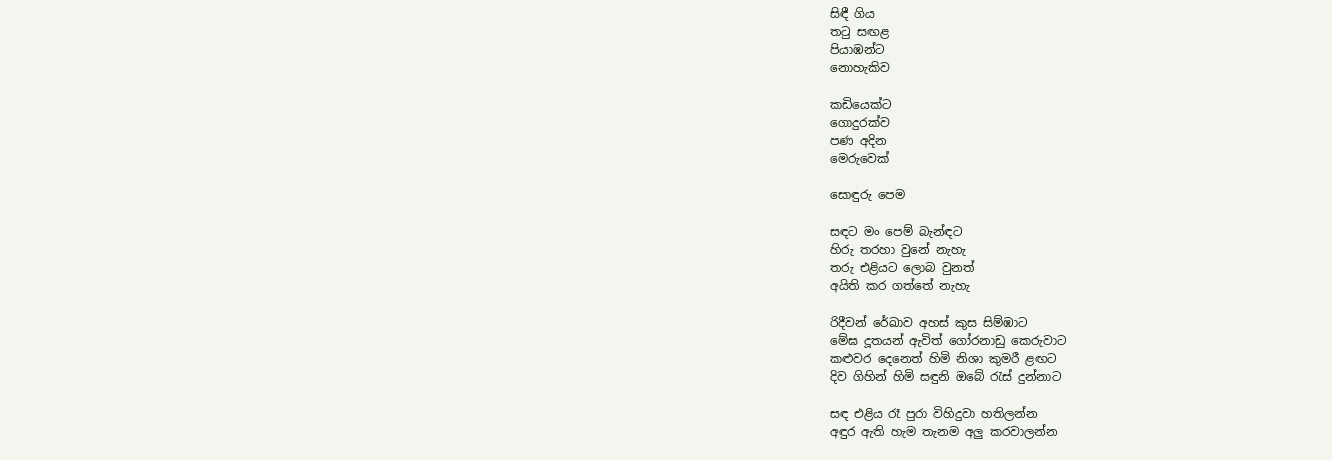සිඳී ගිය
තටු සඟළ
පියාඹන්ට
නොහැකිව

කඩියෙක්ට
ගොදුරක්ව
පණ අදින
මෙරුවෙක්

සොඳුරු පෙම

සඳට මං පෙම් බැන්ඳට
හිරු තරහා වුනේ නැහැ
තරු එළියට ලොබ වුනත්
අයිති කර ගත්තේ නැහැ

රිදීවන් රේඛාව අහස් කුස සිම්ඹාට
මේඝ දූතයන් ඇවිත් ගෝරනාඩු කෙරුවාට
කළුවර දෙනෙත් හිමි නිශා කුමරී ළඟට
දිව ගිහින් හිමි සඳුනි ඔබේ රැස් දුන්නාට

සඳ එළිය රෑ පුරා විහිදුවා හතිලන්න
අඳුර ඇති හැම තැනම අලු කරවාලන්න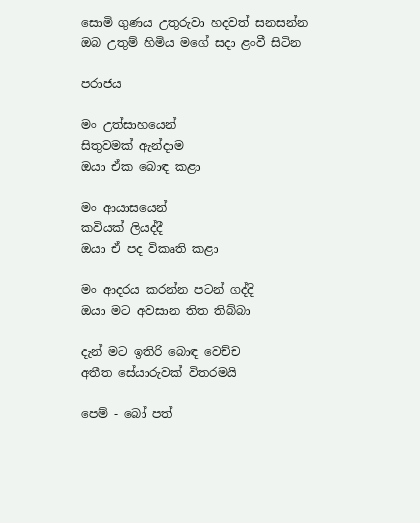සොමි ගුණය උතුරුවා හදවත් සනසන්න
ඔබ උතුම් හිමිය මගේ සදා ළංවී සිටින

පරාජය

මං උත්සාහයෙන්
සිතුවමක් ඇන්දාම
ඔයා ඒක බොඳ කළා

මං ආයාසයෙන්
කවියක් ලියද්දී
ඔයා ඒ පද විකෘති කළා

මං ආදරය කරන්න පටන් ගද්දි
ඔයා මට අවසාන තිත තිබ්බා

දැන් මට ඉතිරි බොඳ වෙච්ච
අතීත සේයාරුවක් විතරමයි

පෙම් - බෝ පත්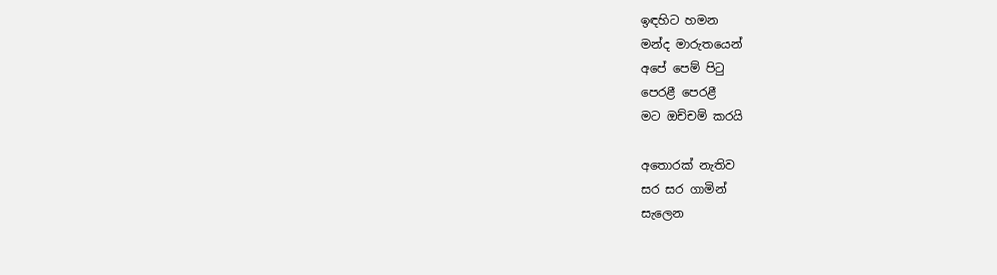ඉඳහිට හමන
මන්ද මාරුතයෙන්
අපේ පෙම් පිටු
පෙරළී පෙරළී
මට ඔච්චම් කරයි

අ‍තොරක් නැතිව
සර සර ගාමින්
සැලෙන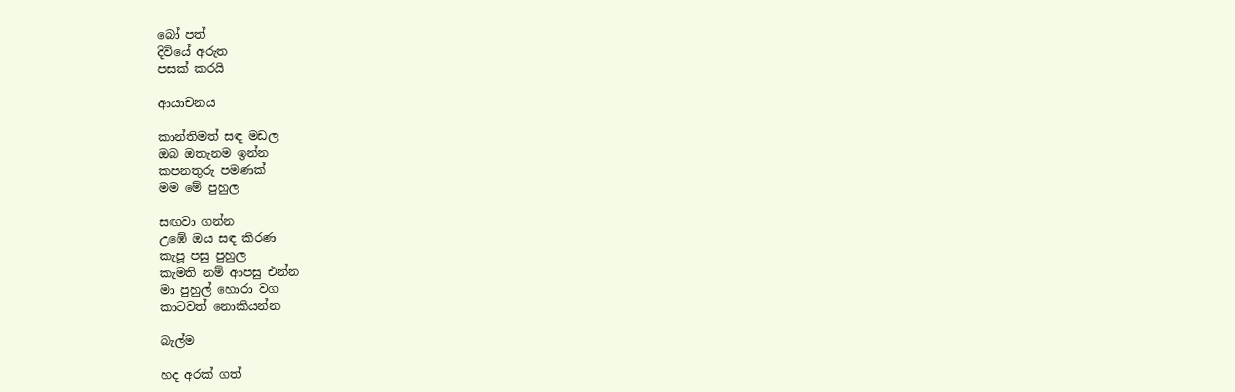බෝ පත්
දිවියේ අරුත
පසක් කරයි

ආයාචනය

කාන්තිමත් සඳ මඩල
ඔබ ඔතැනම ඉන්න
කපනතුරු පමණක්
මම මේ පුහුල

සඟවා ගන්න
උඹේ ඔය සඳ කිරණ
කැපූ පසු පුහුල
කැමති නම් ආපසු එන්න
මා පුහුල් හොරා වග
කාටවත් නොකියන්න

බැල්ම

හද අරක් ගත්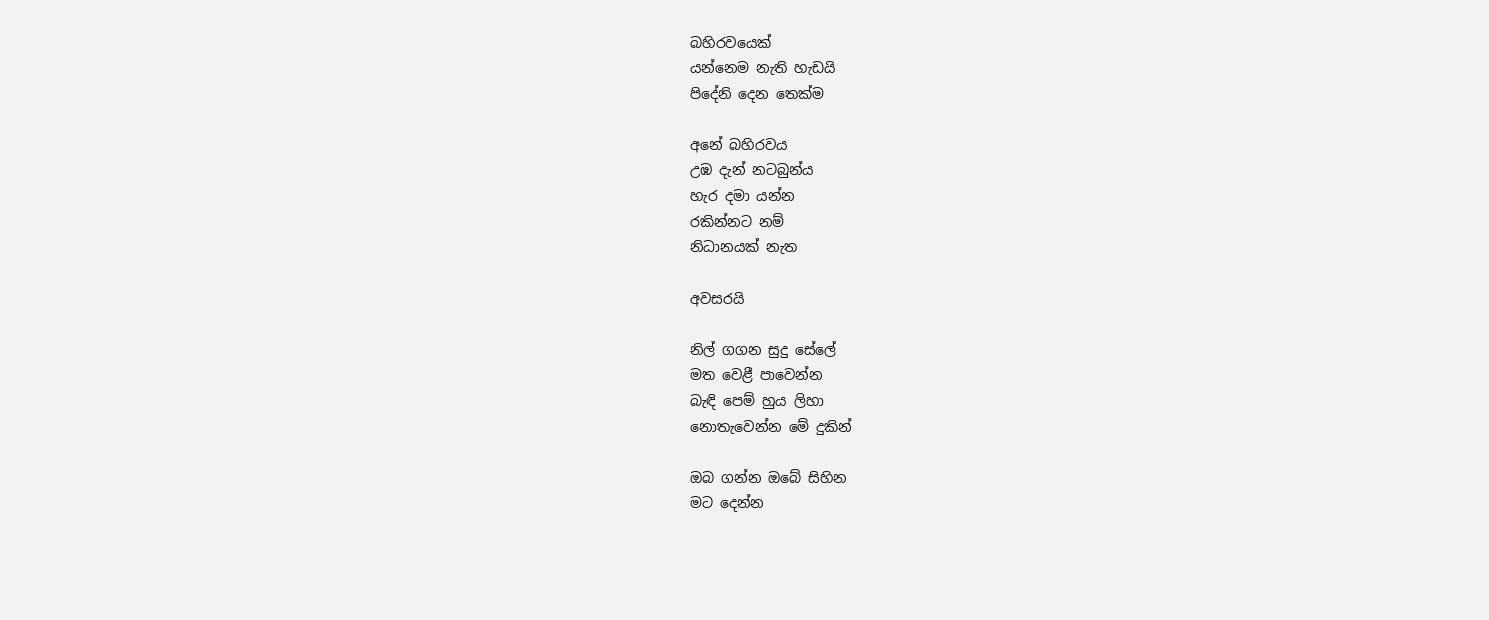බහිරවයෙක්
යන්නෙම නැති හැඩයි
පිදේනි දෙන තෙක්ම

අනේ බහිරවය
උඹ දැන් නටබුන්ය
හැර දමා යන්න
රකින්නට නම්
නිධානයක් නැත

අවසරයි

නිල් ගගන සුදු සේලේ
මත වෙළී පාවෙන්න
බැඳි පෙම් හුය ලිහා
නොතැවෙන්න මේ දුකින්

ඔබ ගන්න ඔබේ සිහින
මට දෙන්න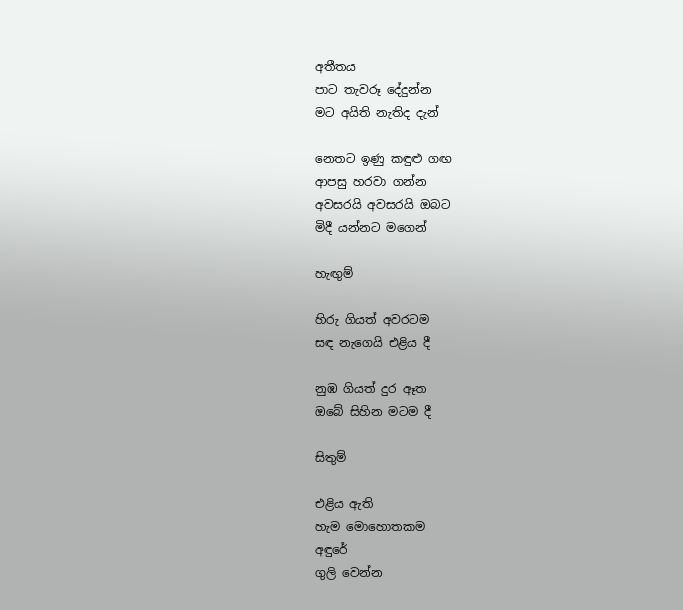අතීතය
පාට තැවරූ දේදුන්න
මට අයිති නැතිද දැන්

නෙතට ඉණු කඳුළු ගඟ
ආපසු හරවා ගන්න
අවසරයි අවසරයි ඔබට
මිදී යන්නට මගෙන්

හැඟුම්

හිරු ගියත් අවරටම
සඳ නැගෙයි එළිය දී

නුඹ ගියත් දුර ඈත
ඔබේ සිහින මටම දී

සිතුම්

එළිය ඇති
හැම මොහොතකම
අඳුරේ
ගුලි වෙන්න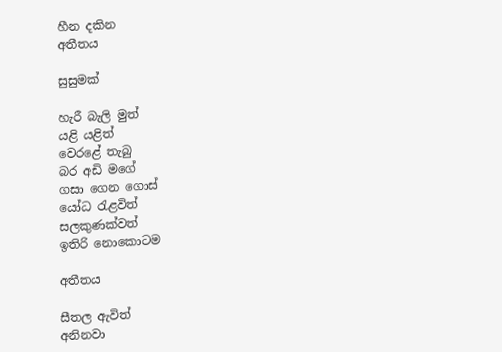හීන දකින
අතීතය

සුසුමක්

හැරී බැලි මුත්
යළි යළිත්
වෙරළේ තැබු
බර අඩි මගේ
ගසා ගෙන ගොස්
යෝධ රැළවිත්
සලකුණක්වත්
ඉතිරි නොකොටම

අතීතය

සීතල ඇවිත්
අනිනවා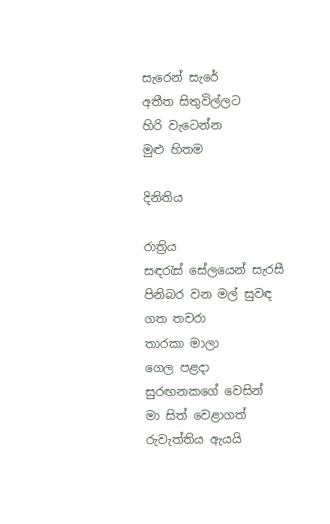සැරෙන් සැරේ
අතීත සිතුවිල්ලට
හිරි වැටෙන්න
මුළු හිතම

දිනිතිය

රාත්‍රිය
සඳරැස් සේලයෙන් සැරසී
පිනිබර වන මල් සුවඳ
ගත තවරා
තාරකා මාලා
ගෙල පළදා
සුරඟනකගේ වෙසින්
මා සිත් වෙළාගත්
රුවැත්තිය ඇයයි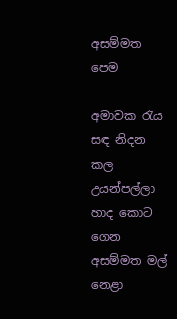අසම්මත පෙම

අමාවක රැය
සඳ නිදන කල
උයන්පල්ලා
හාද කොට ගෙන
අසම්මත මල්
නෙළා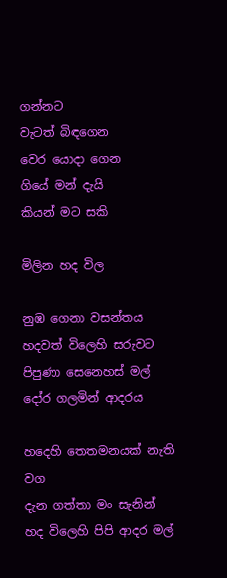ගන්නට
වැටත් බිඳගෙන
වෙර යොදා ගෙන
ගියේ මන් දැයි
කියන් මට සකි

මිලින හද විල

නුඹ ගෙනා වසන්තය
හදවත් විලෙහි සරුවට
පිපුණා සෙනෙහස් මල්
දෝර ගලමින් ආදරය

හදෙහි තෙතමනයක් නැති වග
දැන ගත්තා මං සැනින්
හද විලෙහි පිපි ආදර මල්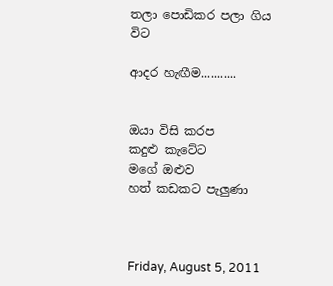තලා පොඩිකර පලා ගිය විට

ආදර හැඟීම...........


ඔයා විසි කරප
කදුළු කැටේට
මගේ ඔළුව
හත් කඩකට පැලුණා



Friday, August 5, 2011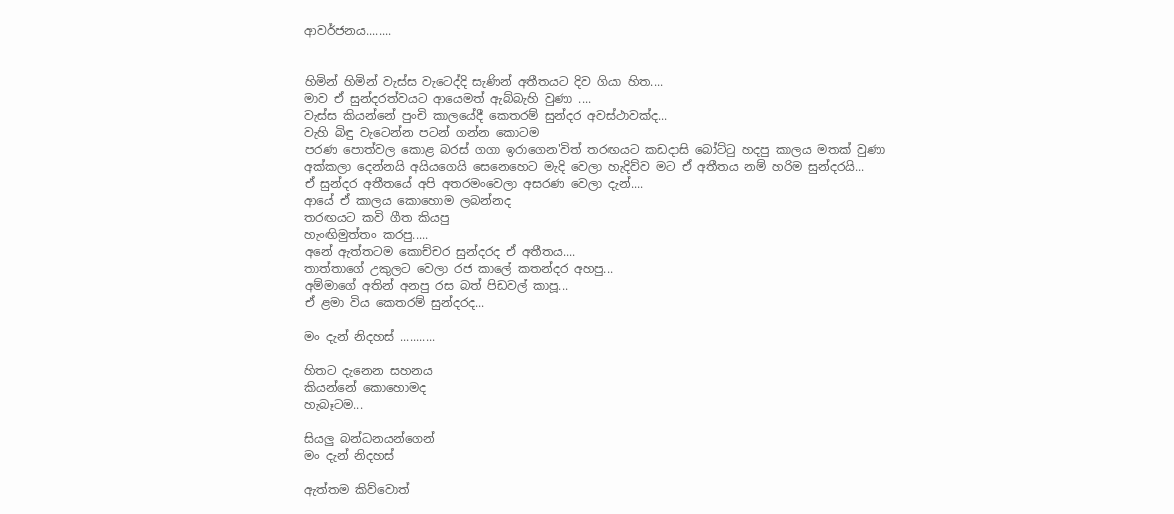ආවර්ජනය........


හිමින් හිමින් වැස්ස වැටෙද්දි සැණින් අතීතයට දිව ගියා හිත....
මාව ඒ සුන්දරත්වයට ආයෙමත් ඇබ්බැහි වුණා ....
වැස්ස කියන්නේ පුංචි කාලයේදී කෙතරම් සුන්දර අවස්ථාවක්ද...
වැහි බිඳු වැටෙන්න පටන් ගන්න කොටම
පරණ පොත්වල කොළ බරස් ගගා ඉරාගෙන'විත් තරඟයට කඩදාසි බෝට්ටු හදපු කාලය මතක් වුණා
අක්කලා දෙන්නයි අයියගෙයි සෙනෙහෙට මැදි වෙලා හැදිව්ව මට ඒ අතීතය නම් හරිම සුන්දරයි...
ඒ සුන්දර අතීතයේ අපි අතරමංවෙලා අසරණ වෙලා දැන්....
ආයේ ඒ කාලය කොහොම ලබන්නද
තරඟයට කවි ගීත කියපු
හැංඟිමුත්තං කරපු.....
අනේ ඇත්තටම කොච්චර සුන්දරද ඒ අතීතය....
තාත්තාගේ උකුලට වෙලා රජ කාලේ කතන්දර අහපු...
අම්මාගේ අතින් අනපු රස බත් පිඩවල් කාපූ...
ඒ ළමා විය කෙතරම් සුන්දරද...

මං දැන් නිදහස් ...........

හිතට දැනෙන සහනය
කියන්නේ කොහොමද
හැබෑටම...

සියලු බන්ධනයන්ගෙන්
මං දැන් නිදහස්

ඇත්තම කිව්වොත්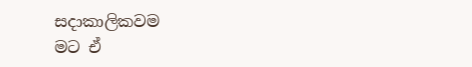සදාකාලිකවම
මට ඒ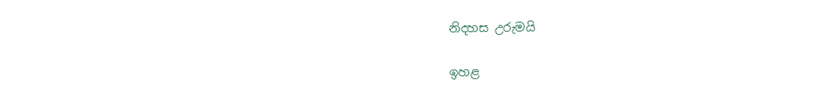නිදහස උරුමයි

ඉහළ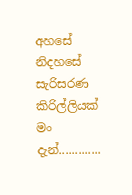අහසේ
නිදහසේ සැරිසරණ
කිරිල්ලියක් මං දැන්.............